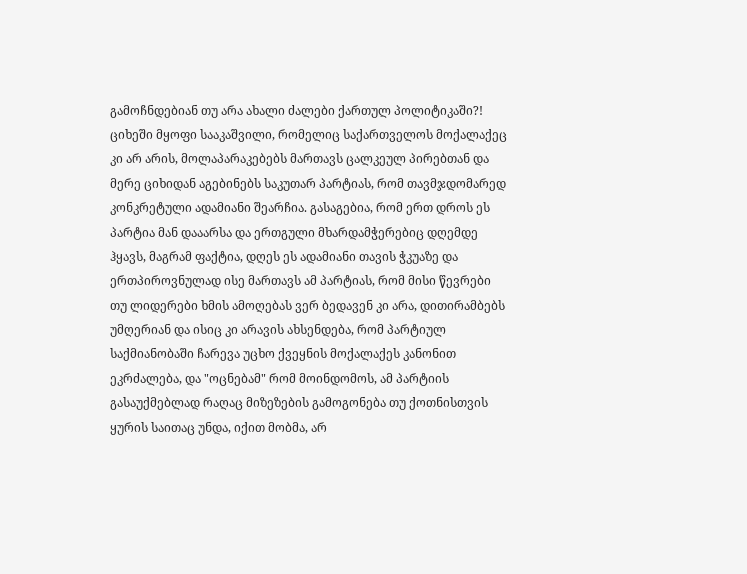გამოჩნდებიან თუ არა ახალი ძალები ქართულ პოლიტიკაში?!
ციხეში მყოფი სააკაშვილი, რომელიც საქართველოს მოქალაქეც კი არ არის, მოლაპარაკებებს მართავს ცალკეულ პირებთან და მერე ციხიდან აგებინებს საკუთარ პარტიას, რომ თავმჯდომარედ კონკრეტული ადამიანი შეარჩია. გასაგებია, რომ ერთ დროს ეს პარტია მან დააარსა და ერთგული მხარდამჭერებიც დღემდე ჰყავს, მაგრამ ფაქტია, დღეს ეს ადამიანი თავის ჭკუაზე და ერთპიროვნულად ისე მართავს ამ პარტიას, რომ მისი წევრები თუ ლიდერები ხმის ამოღებას ვერ ბედავენ კი არა, დითირამბებს უმღერიან და ისიც კი არავის ახსენდება, რომ პარტიულ საქმიანობაში ჩარევა უცხო ქვეყნის მოქალაქეს კანონით ეკრძალება, და "ოცნებამ" რომ მოინდომოს, ამ პარტიის გასაუქმებლად რაღაც მიზეზების გამოგონება თუ ქოთნისთვის ყურის საითაც უნდა, იქით მობმა, არ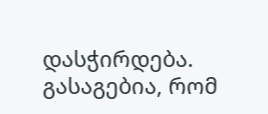დასჭირდება. გასაგებია, რომ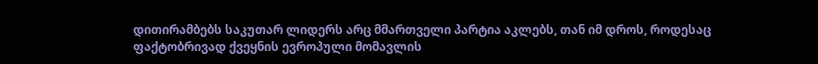დითირამბებს საკუთარ ლიდერს არც მმართველი პარტია აკლებს, თან იმ დროს, როდესაც ფაქტობრივად ქვეყნის ევროპული მომავლის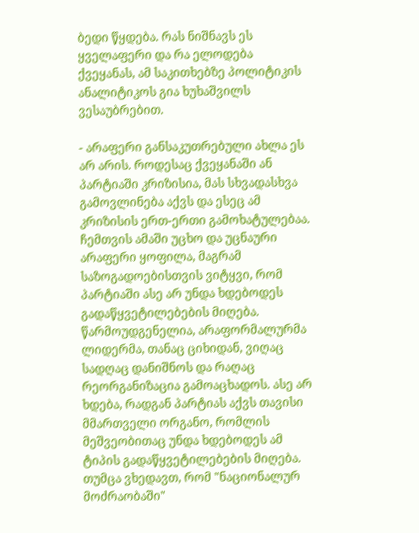ბედი წყდება. რას ნიშნავს ეს ყველაფერი და რა ელოდება ქვეყანას, ამ საკითხებზე პოლიტიკის ანალიტიკოს გია ხუხაშვილს ვესაუბრებით.

- არაფერი განსაკუთრებული ახლა ეს არ არის. როდესაც ქვეყანაში ან პარტიაში კრიზისია, მას სხვადასხვა გამოვლინება აქვს და ესეც ამ კრიზისის ერთ-ერთი გამოხატულებაა. ჩემთვის ამაში უცხო და უცნაური არაფერი ყოფილა, მაგრამ საზოგადოებისთვის ვიტყვი, რომ პარტიაში ასე არ უნდა ხდებოდეს გადაწყვეტილებების მიღება. წარმოუდგენელია, არაფორმალურმა ლიდერმა, თანაც ციხიდან, ვიღაც სადღაც დანიშნოს და რაღაც რეორგანიზაცია გამოაცხადოს. ასე არ ხდება, რადგან პარტიას აქვს თავისი მმართველი ორგანო, რომლის მეშვეობითაც უნდა ხდებოდეს ამ ტიპის გადაწყვეტილებების მიღება. თუმცა ვხედავთ, რომ "ნაციონალურ მოძრაობაში"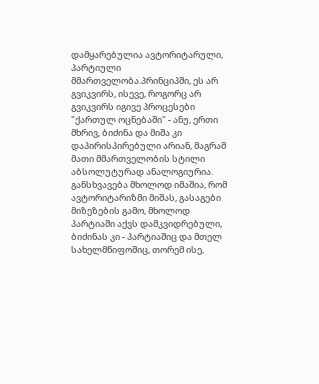დამყარებულია ავტორიტარული, პარტიული მმართველობა.პრინციპში, ეს არ გვიკვირს, ისევე, როგორც არ გვიკვირს იგივე პროცესები "ქართულ ოცნებაში" - ანუ, ერთი მხრივ, ბიძინა და მიშა კი დაპირისპირებული არიან, მაგრამ მათი მმართველობის სტილი აბსოლუტურად ანალოგიურია. განსხვავება მხოლოდ იმაშია, რომ ავტორიტარიზმი მიშას, გასაგები მიზეზების გამო, მხოლოდ პარტიაში აქვს დამკვიდრებული, ბიძინას კი - პარტიაშიც და მთელ სახელმწიფოშიც, თორემ ისე,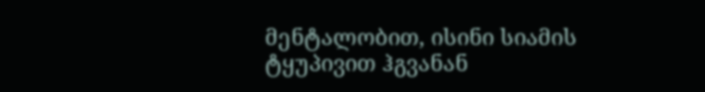მენტალობით, ისინი სიამის ტყუპივით ჰგვანან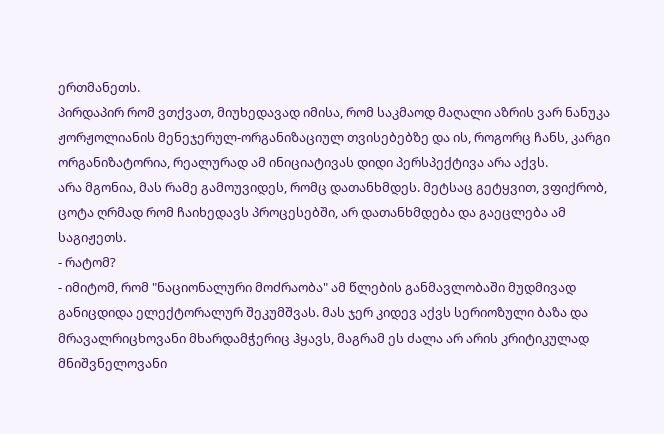ერთმანეთს.
პირდაპირ რომ ვთქვათ, მიუხედავად იმისა, რომ საკმაოდ მაღალი აზრის ვარ ნანუკა ჟორჟოლიანის მენეჯერულ-ორგანიზაციულ თვისებებზე და ის, როგორც ჩანს, კარგი ორგანიზატორია, რეალურად ამ ინიციატივას დიდი პერსპექტივა არა აქვს.
არა მგონია, მას რამე გამოუვიდეს, რომც დათანხმდეს. მეტსაც გეტყვით, ვფიქრობ, ცოტა ღრმად რომ ჩაიხედავს პროცესებში, არ დათანხმდება და გაეცლება ამ საგიჟეთს.
- რატომ?
- იმიტომ, რომ "ნაციონალური მოძრაობა" ამ წლების განმავლობაში მუდმივად განიცდიდა ელექტორალურ შეკუმშვას. მას ჯერ კიდევ აქვს სერიოზული ბაზა და მრავალრიცხოვანი მხარდამჭერიც ჰყავს, მაგრამ ეს ძალა არ არის კრიტიკულად მნიშვნელოვანი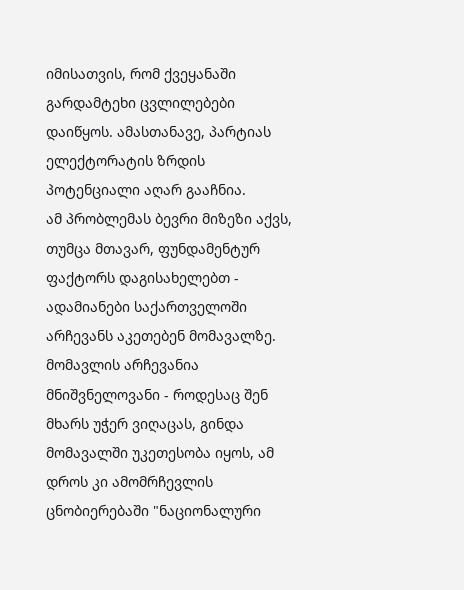იმისათვის, რომ ქვეყანაში გარდამტეხი ცვლილებები დაიწყოს. ამასთანავე, პარტიას ელექტორატის ზრდის პოტენციალი აღარ გააჩნია.
ამ პრობლემას ბევრი მიზეზი აქვს, თუმცა მთავარ, ფუნდამენტურ ფაქტორს დაგისახელებთ - ადამიანები საქართველოში არჩევანს აკეთებენ მომავალზე. მომავლის არჩევანია მნიშვნელოვანი - როდესაც შენ მხარს უჭერ ვიღაცას, გინდა მომავალში უკეთესობა იყოს, ამ დროს კი ამომრჩევლის ცნობიერებაში "ნაციონალური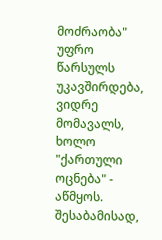მოძრაობა" უფრო წარსულს უკავშირდება, ვიდრე მომავალს, ხოლო "ქართული ოცნება" - აწმყოს. შესაბამისად,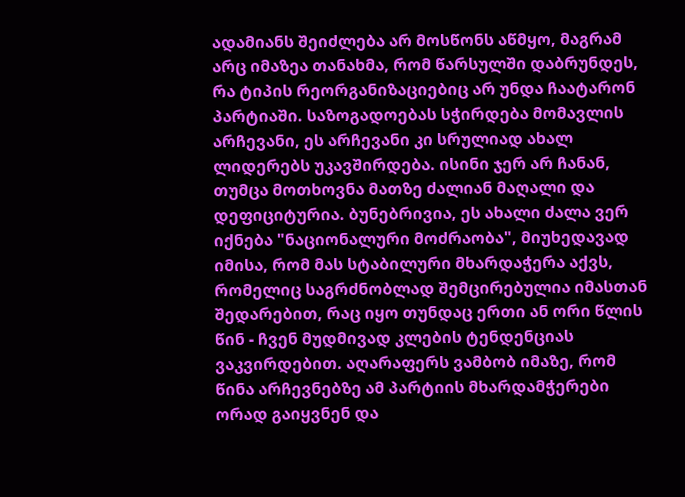ადამიანს შეიძლება არ მოსწონს აწმყო, მაგრამ არც იმაზეა თანახმა, რომ წარსულში დაბრუნდეს, რა ტიპის რეორგანიზაციებიც არ უნდა ჩაატარონ პარტიაში. საზოგადოებას სჭირდება მომავლის არჩევანი, ეს არჩევანი კი სრულიად ახალ ლიდერებს უკავშირდება. ისინი ჯერ არ ჩანან, თუმცა მოთხოვნა მათზე ძალიან მაღალი და დეფიციტურია. ბუნებრივია, ეს ახალი ძალა ვერ იქნება "ნაციონალური მოძრაობა", მიუხედავად იმისა, რომ მას სტაბილური მხარდაჭერა აქვს, რომელიც საგრძნობლად შემცირებულია იმასთან შედარებით, რაც იყო თუნდაც ერთი ან ორი წლის წინ - ჩვენ მუდმივად კლების ტენდენციას ვაკვირდებით. აღარაფერს ვამბობ იმაზე, რომ წინა არჩევნებზე ამ პარტიის მხარდამჭერები ორად გაიყვნენ და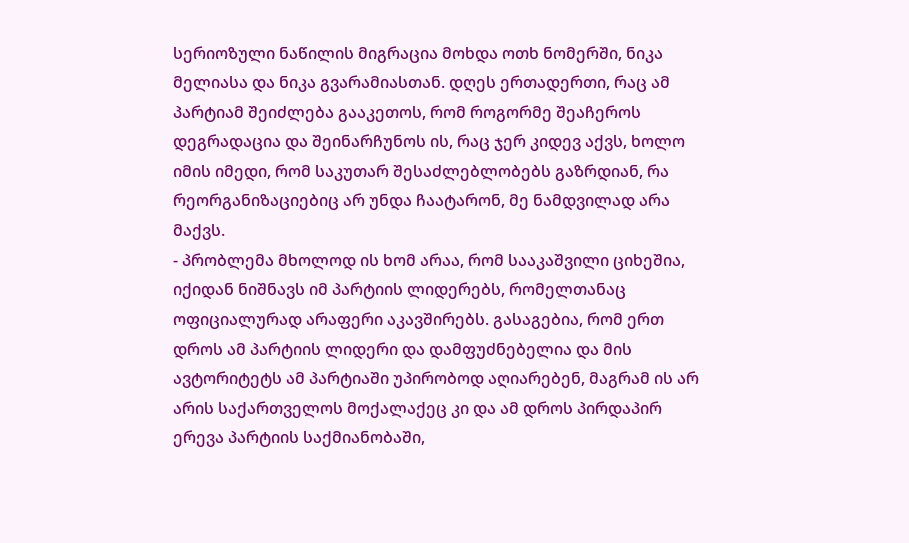სერიოზული ნაწილის მიგრაცია მოხდა ოთხ ნომერში, ნიკა მელიასა და ნიკა გვარამიასთან. დღეს ერთადერთი, რაც ამ პარტიამ შეიძლება გააკეთოს, რომ როგორმე შეაჩეროს დეგრადაცია და შეინარჩუნოს ის, რაც ჯერ კიდევ აქვს, ხოლო იმის იმედი, რომ საკუთარ შესაძლებლობებს გაზრდიან, რა რეორგანიზაციებიც არ უნდა ჩაატარონ, მე ნამდვილად არა მაქვს.
- პრობლემა მხოლოდ ის ხომ არაა, რომ სააკაშვილი ციხეშია, იქიდან ნიშნავს იმ პარტიის ლიდერებს, რომელთანაც ოფიციალურად არაფერი აკავშირებს. გასაგებია, რომ ერთ დროს ამ პარტიის ლიდერი და დამფუძნებელია და მის ავტორიტეტს ამ პარტიაში უპირობოდ აღიარებენ, მაგრამ ის არ არის საქართველოს მოქალაქეც კი და ამ დროს პირდაპირ ერევა პარტიის საქმიანობაში,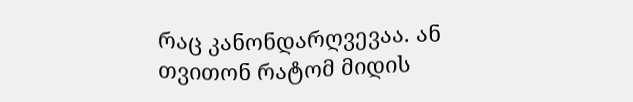რაც კანონდარღვევაა. ან თვითონ რატომ მიდის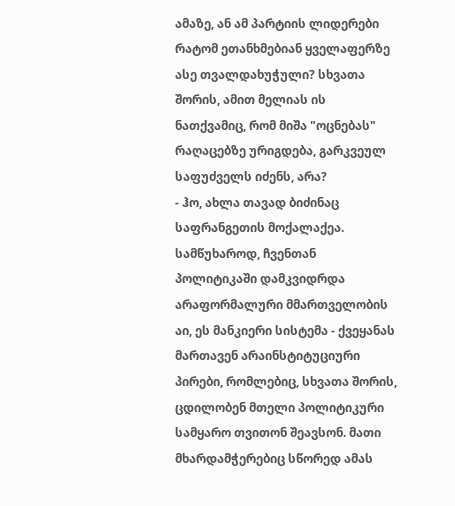ამაზე, ან ამ პარტიის ლიდერები რატომ ეთანხმებიან ყველაფერზე ასე თვალდახუჭული? სხვათა შორის, ამით მელიას ის ნათქვამიც, რომ მიშა "ოცნებას" რაღაცებზე ურიგდება, გარკვეულ საფუძველს იძენს, არა?
- ჰო, ახლა თავად ბიძინაც საფრანგეთის მოქალაქეა. სამწუხაროდ, ჩვენთან პოლიტიკაში დამკვიდრდა არაფორმალური მმართველობის აი, ეს მანკიერი სისტემა - ქვეყანას მართავენ არაინსტიტუციური პირები, რომლებიც, სხვათა შორის, ცდილობენ მთელი პოლიტიკური სამყარო თვითონ შეავსონ. მათი მხარდამჭერებიც სწორედ ამას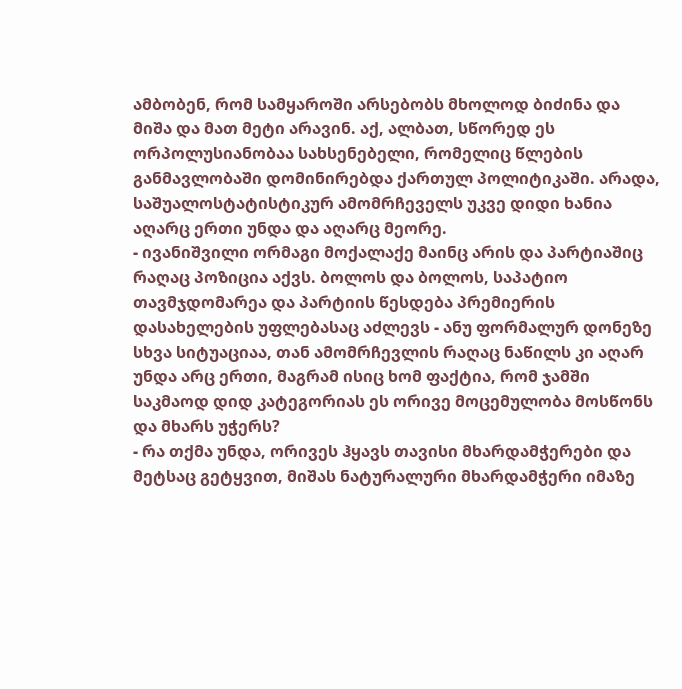ამბობენ, რომ სამყაროში არსებობს მხოლოდ ბიძინა და მიშა და მათ მეტი არავინ. აქ, ალბათ, სწორედ ეს ორპოლუსიანობაა სახსენებელი, რომელიც წლების განმავლობაში დომინირებდა ქართულ პოლიტიკაში. არადა, საშუალოსტატისტიკურ ამომრჩეველს უკვე დიდი ხანია აღარც ერთი უნდა და აღარც მეორე.
- ივანიშვილი ორმაგი მოქალაქე მაინც არის და პარტიაშიც რაღაც პოზიცია აქვს. ბოლოს და ბოლოს, საპატიო თავმჯდომარეა და პარტიის წესდება პრემიერის დასახელების უფლებასაც აძლევს - ანუ ფორმალურ დონეზე სხვა სიტუაციაა, თან ამომრჩევლის რაღაც ნაწილს კი აღარ უნდა არც ერთი, მაგრამ ისიც ხომ ფაქტია, რომ ჯამში საკმაოდ დიდ კატეგორიას ეს ორივე მოცემულობა მოსწონს და მხარს უჭერს?
- რა თქმა უნდა, ორივეს ჰყავს თავისი მხარდამჭერები და მეტსაც გეტყვით, მიშას ნატურალური მხარდამჭერი იმაზე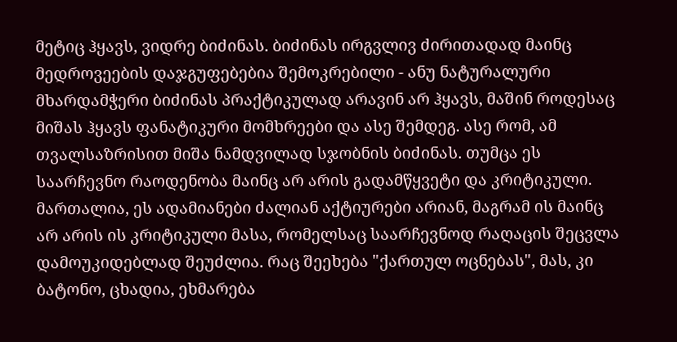მეტიც ჰყავს, ვიდრე ბიძინას. ბიძინას ირგვლივ ძირითადად მაინც მედროვეების დაჯგუფებებია შემოკრებილი - ანუ ნატურალური მხარდამჭერი ბიძინას პრაქტიკულად არავინ არ ჰყავს, მაშინ როდესაც მიშას ჰყავს ფანატიკური მომხრეები და ასე შემდეგ. ასე რომ, ამ თვალსაზრისით მიშა ნამდვილად სჯობნის ბიძინას. თუმცა ეს საარჩევნო რაოდენობა მაინც არ არის გადამწყვეტი და კრიტიკული. მართალია, ეს ადამიანები ძალიან აქტიურები არიან, მაგრამ ის მაინც არ არის ის კრიტიკული მასა, რომელსაც საარჩევნოდ რაღაცის შეცვლა დამოუკიდებლად შეუძლია. რაც შეეხება "ქართულ ოცნებას", მას, კი ბატონო, ცხადია, ეხმარება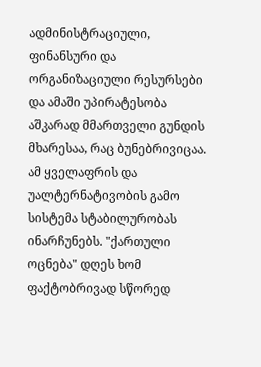ადმინისტრაციული, ფინანსური და ორგანიზაციული რესურსები და ამაში უპირატესობა აშკარად მმართველი გუნდის მხარესაა, რაც ბუნებრივიცაა. ამ ყველაფრის და უალტერნატივობის გამო სისტემა სტაბილურობას ინარჩუნებს. "ქართული ოცნება" დღეს ხომ ფაქტობრივად სწორედ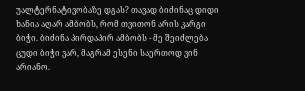უალტერნატივობაზე დგას? თავად ბიძინაც დიდი ხანია აღარ ამბობს, რომ თვითონ არის კარგი ბიჭი. ბიძინა პირდაპირ ამბობს - მე შეიძლება ცუდი ბიჭი ვარ, მაგრამ ესენი საერთოდ ვინ არიანო.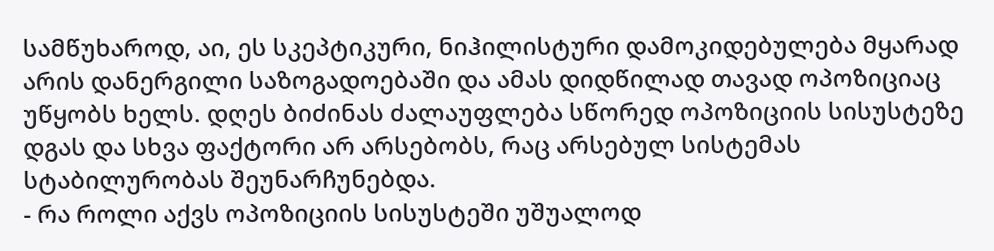სამწუხაროდ, აი, ეს სკეპტიკური, ნიჰილისტური დამოკიდებულება მყარად არის დანერგილი საზოგადოებაში და ამას დიდწილად თავად ოპოზიციაც უწყობს ხელს. დღეს ბიძინას ძალაუფლება სწორედ ოპოზიციის სისუსტეზე დგას და სხვა ფაქტორი არ არსებობს, რაც არსებულ სისტემას სტაბილურობას შეუნარჩუნებდა.
- რა როლი აქვს ოპოზიციის სისუსტეში უშუალოდ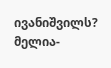ივანიშვილს? მელია-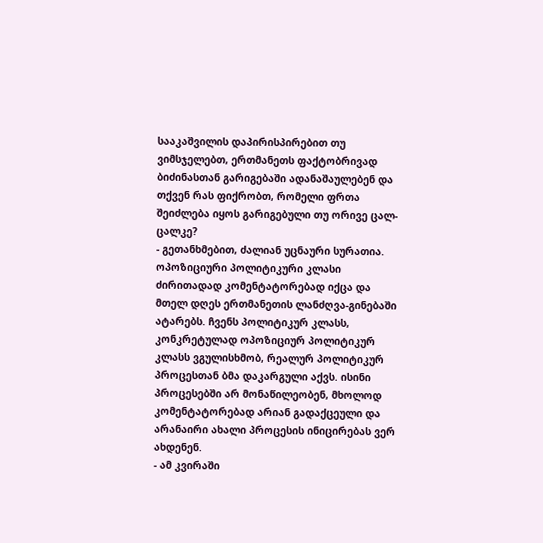სააკაშვილის დაპირისპირებით თუ ვიმსჯელებთ, ერთმანეთს ფაქტობრივად ბიძინასთან გარიგებაში ადანაშაულებენ და თქვენ რას ფიქრობთ, რომელი ფრთა შეიძლება იყოს გარიგებული თუ ორივე ცალ-ცალკე?
- გეთანხმებით, ძალიან უცნაური სურათია. ოპოზიციური პოლიტიკური კლასი ძირითადად კომენტატორებად იქცა და მთელ დღეს ერთმანეთის ლანძღვა-გინებაში ატარებს. ჩვენს პოლიტიკურ კლასს, კონკრეტულად ოპოზიციურ პოლიტიკურ კლასს ვგულისხმობ, რეალურ პოლიტიკურ პროცესთან ბმა დაკარგული აქვს. ისინი პროცესებში არ მონაწილეობენ, მხოლოდ კომენტატორებად არიან გადაქცეული და არანაირი ახალი პროცესის ინიცირებას ვერ ახდენენ.
- ამ კვირაში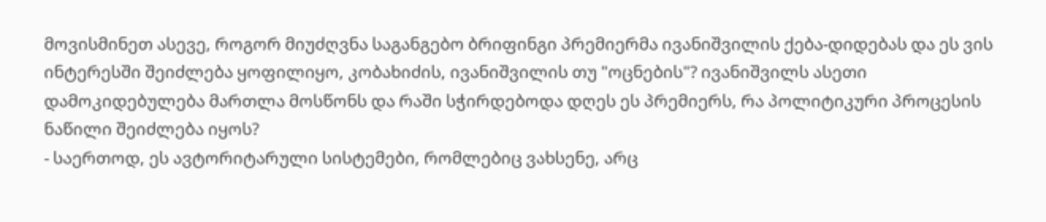მოვისმინეთ ასევე, როგორ მიუძღვნა საგანგებო ბრიფინგი პრემიერმა ივანიშვილის ქება-დიდებას და ეს ვის ინტერესში შეიძლება ყოფილიყო, კობახიძის, ივანიშვილის თუ "ოცნების"? ივანიშვილს ასეთი დამოკიდებულება მართლა მოსწონს და რაში სჭირდებოდა დღეს ეს პრემიერს, რა პოლიტიკური პროცესის ნაწილი შეიძლება იყოს?
- საერთოდ, ეს ავტორიტარული სისტემები, რომლებიც ვახსენე, არც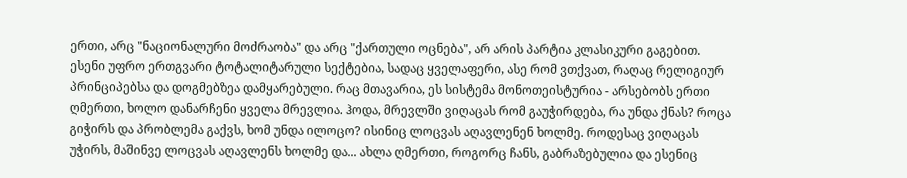ერთი, არც "ნაციონალური მოძრაობა" და არც "ქართული ოცნება", არ არის პარტია კლასიკური გაგებით. ესენი უფრო ერთგვარი ტოტალიტარული სექტებია, სადაც ყველაფერი, ასე რომ ვთქვათ, რაღაც რელიგიურ პრინციპებსა და დოგმებზეა დამყარებული. რაც მთავარია, ეს სისტემა მონოთეისტურია - არსებობს ერთი ღმერთი, ხოლო დანარჩენი ყველა მრევლია. ჰოდა, მრევლში ვიღაცას რომ გაუჭირდება, რა უნდა ქნას? როცა გიჭირს და პრობლემა გაქვს, ხომ უნდა ილოცო? ისინიც ლოცვას აღავლენენ ხოლმე. როდესაც ვიღაცას უჭირს, მაშინვე ლოცვას აღავლენს ხოლმე და... ახლა ღმერთი, როგორც ჩანს, გაბრაზებულია და ესენიც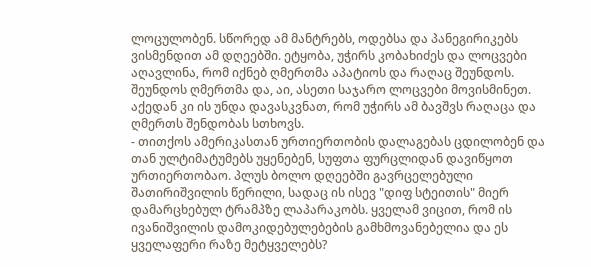ლოცულობენ. სწორედ ამ მანტრებს, ოდებსა და პანეგირიკებს ვისმენდით ამ დღეებში. ეტყობა, უჭირს კობახიძეს და ლოცვები აღავლინა, რომ იქნებ ღმერთმა აპატიოს და რაღაც შეუნდოს. შეუნდოს ღმერთმა და, აი, ასეთი საჯარო ლოცვები მოვისმინეთ. აქედან კი ის უნდა დავასკვნათ, რომ უჭირს ამ ბავშვს რაღაცა და ღმერთს შენდობას სთხოვს.
- თითქოს ამერიკასთან ურთიერთობის დალაგებას ცდილობენ და თან ულტიმატუმებს უყენებენ, სუფთა ფურცლიდან დავიწყოთ ურთიერთობაო. პლუს ბოლო დღეებში გავრცელებული შათირიშვილის წერილი, სადაც ის ისევ "დიფ სტეითის" მიერ დამარცხებულ ტრამპზე ლაპარაკობს. ყველამ ვიცით, რომ ის ივანიშვილის დამოკიდებულებების გამხმოვანებელია და ეს ყველაფერი რაზე მეტყველებს?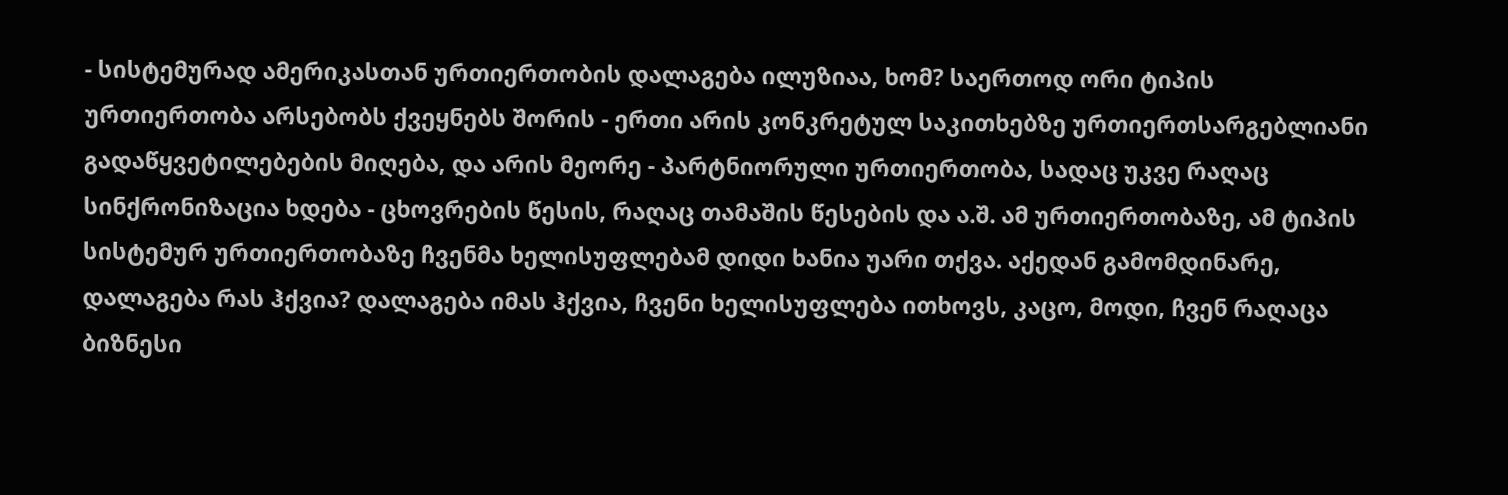- სისტემურად ამერიკასთან ურთიერთობის დალაგება ილუზიაა, ხომ? საერთოდ ორი ტიპის ურთიერთობა არსებობს ქვეყნებს შორის - ერთი არის კონკრეტულ საკითხებზე ურთიერთსარგებლიანი გადაწყვეტილებების მიღება, და არის მეორე - პარტნიორული ურთიერთობა, სადაც უკვე რაღაც სინქრონიზაცია ხდება - ცხოვრების წესის, რაღაც თამაშის წესების და ა.შ. ამ ურთიერთობაზე, ამ ტიპის სისტემურ ურთიერთობაზე ჩვენმა ხელისუფლებამ დიდი ხანია უარი თქვა. აქედან გამომდინარე, დალაგება რას ჰქვია? დალაგება იმას ჰქვია, ჩვენი ხელისუფლება ითხოვს, კაცო, მოდი, ჩვენ რაღაცა ბიზნესი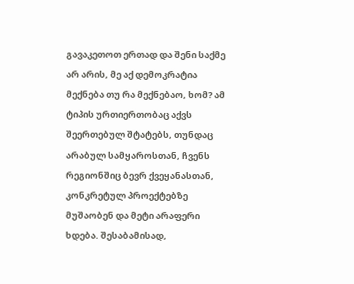გავაკეთოთ ერთად და შენი საქმე არ არის, მე აქ დემოკრატია მექნება თუ რა მექნებაო, ხომ? ამ ტიპის ურთიერთობაც აქვს შეერთებულ შტატებს, თუნდაც არაბულ სამყაროსთან, ჩვენს რეგიონშიც ბევრ ქვეყანასთან, კონკრეტულ პროექტებზე მუშაობენ და მეტი არაფერი ხდება. შესაბამისად,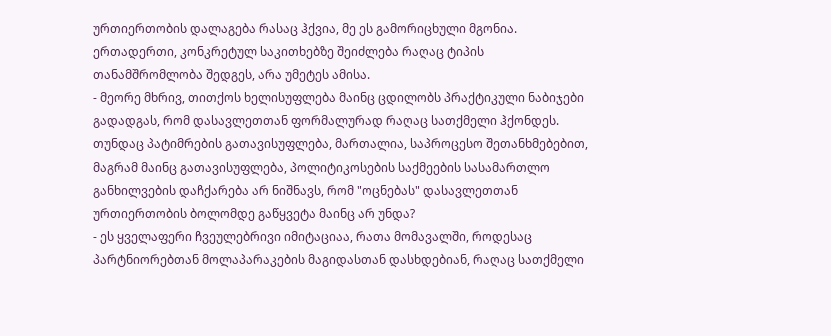ურთიერთობის დალაგება რასაც ჰქვია, მე ეს გამორიცხული მგონია. ერთადერთი, კონკრეტულ საკითხებზე შეიძლება რაღაც ტიპის თანამშრომლობა შედგეს, არა უმეტეს ამისა.
- მეორე მხრივ, თითქოს ხელისუფლება მაინც ცდილობს პრაქტიკული ნაბიჯები გადადგას, რომ დასავლეთთან ფორმალურად რაღაც სათქმელი ჰქონდეს. თუნდაც პატიმრების გათავისუფლება, მართალია, საპროცესო შეთანხმებებით, მაგრამ მაინც გათავისუფლება, პოლიტიკოსების საქმეების სასამართლო განხილვების დაჩქარება არ ნიშნავს, რომ "ოცნებას" დასავლეთთან ურთიერთობის ბოლომდე გაწყვეტა მაინც არ უნდა?
- ეს ყველაფერი ჩვეულებრივი იმიტაციაა, რათა მომავალში, როდესაც პარტნიორებთან მოლაპარაკების მაგიდასთან დასხდებიან, რაღაც სათქმელი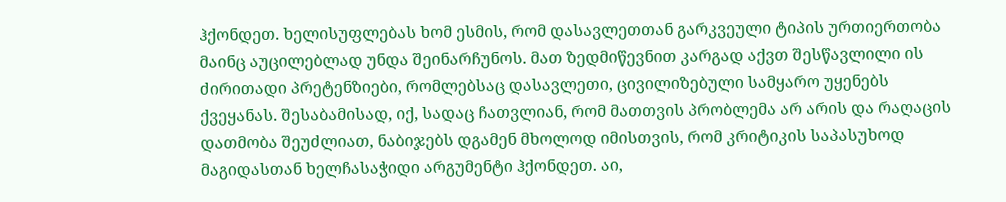ჰქონდეთ. ხელისუფლებას ხომ ესმის, რომ დასავლეთთან გარკვეული ტიპის ურთიერთობა მაინც აუცილებლად უნდა შეინარჩუნოს. მათ ზედმიწევნით კარგად აქვთ შესწავლილი ის ძირითადი პრეტენზიები, რომლებსაც დასავლეთი, ცივილიზებული სამყარო უყენებს ქვეყანას. შესაბამისად, იქ, სადაც ჩათვლიან, რომ მათთვის პრობლემა არ არის და რაღაცის დათმობა შეუძლიათ, ნაბიჯებს დგამენ მხოლოდ იმისთვის, რომ კრიტიკის საპასუხოდ მაგიდასთან ხელჩასაჭიდი არგუმენტი ჰქონდეთ. აი,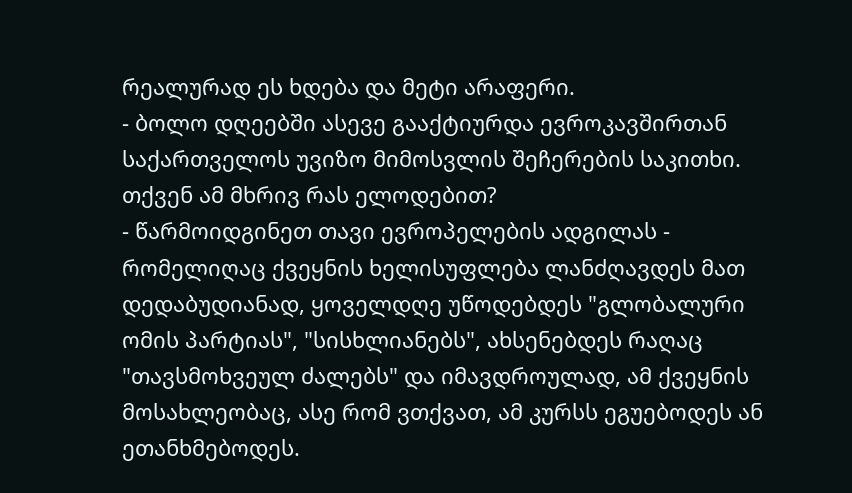რეალურად ეს ხდება და მეტი არაფერი.
- ბოლო დღეებში ასევე გააქტიურდა ევროკავშირთან საქართველოს უვიზო მიმოსვლის შეჩერების საკითხი. თქვენ ამ მხრივ რას ელოდებით?
- წარმოიდგინეთ თავი ევროპელების ადგილას - რომელიღაც ქვეყნის ხელისუფლება ლანძღავდეს მათ დედაბუდიანად, ყოველდღე უწოდებდეს "გლობალური ომის პარტიას", "სისხლიანებს", ახსენებდეს რაღაც "თავსმოხვეულ ძალებს" და იმავდროულად, ამ ქვეყნის მოსახლეობაც, ასე რომ ვთქვათ, ამ კურსს ეგუებოდეს ან ეთანხმებოდეს.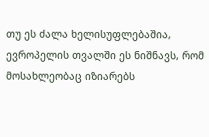თუ ეს ძალა ხელისუფლებაშია, ევროპელის თვალში ეს ნიშნავს, რომ მოსახლეობაც იზიარებს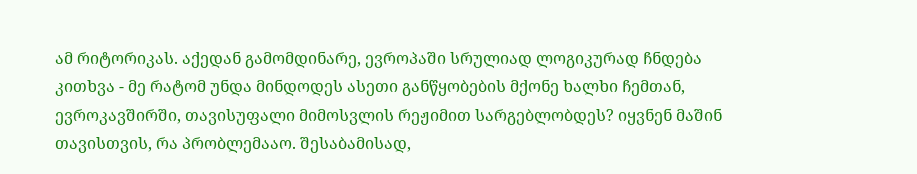ამ რიტორიკას. აქედან გამომდინარე, ევროპაში სრულიად ლოგიკურად ჩნდება კითხვა - მე რატომ უნდა მინდოდეს ასეთი განწყობების მქონე ხალხი ჩემთან, ევროკავშირში, თავისუფალი მიმოსვლის რეჟიმით სარგებლობდეს? იყვნენ მაშინ თავისთვის, რა პრობლემააო. შესაბამისად,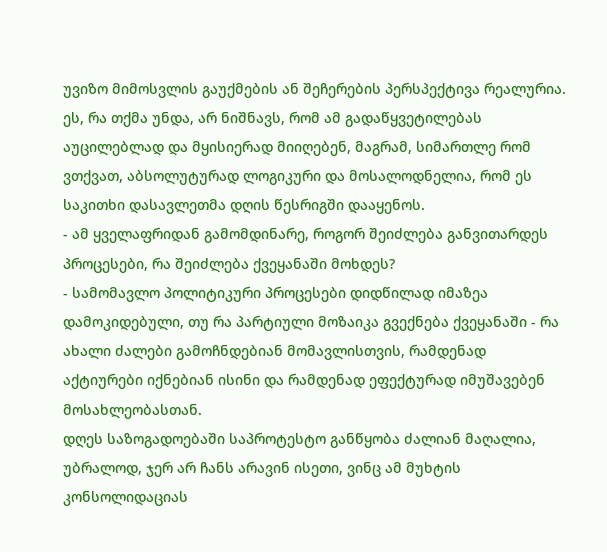უვიზო მიმოსვლის გაუქმების ან შეჩერების პერსპექტივა რეალურია. ეს, რა თქმა უნდა, არ ნიშნავს, რომ ამ გადაწყვეტილებას აუცილებლად და მყისიერად მიიღებენ, მაგრამ, სიმართლე რომ ვთქვათ, აბსოლუტურად ლოგიკური და მოსალოდნელია, რომ ეს საკითხი დასავლეთმა დღის წესრიგში დააყენოს.
- ამ ყველაფრიდან გამომდინარე, როგორ შეიძლება განვითარდეს პროცესები, რა შეიძლება ქვეყანაში მოხდეს?
- სამომავლო პოლიტიკური პროცესები დიდწილად იმაზეა დამოკიდებული, თუ რა პარტიული მოზაიკა გვექნება ქვეყანაში - რა ახალი ძალები გამოჩნდებიან მომავლისთვის, რამდენად აქტიურები იქნებიან ისინი და რამდენად ეფექტურად იმუშავებენ მოსახლეობასთან.
დღეს საზოგადოებაში საპროტესტო განწყობა ძალიან მაღალია, უბრალოდ, ჯერ არ ჩანს არავინ ისეთი, ვინც ამ მუხტის კონსოლიდაციას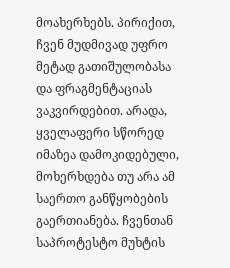მოახერხებს. პირიქით, ჩვენ მუდმივად უფრო მეტად გათიშულობასა და ფრაგმენტაციას ვაკვირდებით. არადა, ყველაფერი სწორედ იმაზეა დამოკიდებული, მოხერხდება თუ არა ამ საერთო განწყობების გაერთიანება. ჩვენთან საპროტესტო მუხტის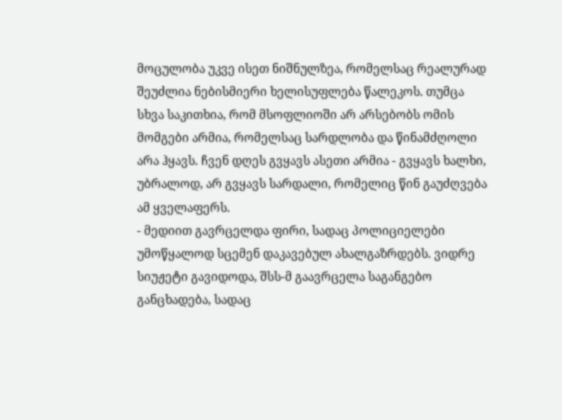მოცულობა უკვე ისეთ ნიშნულზეა, რომელსაც რეალურად შეუძლია ნებისმიერი ხელისუფლება წალეკოს. თუმცა სხვა საკითხია, რომ მსოფლიოში არ არსებობს ომის მომგები არმია, რომელსაც სარდლობა და წინამძღოლი არა ჰყავს. ჩვენ დღეს გვყავს ასეთი არმია - გვყავს ხალხი, უბრალოდ, არ გვყავს სარდალი, რომელიც წინ გაუძღვება ამ ყველაფერს.
- მედიით გავრცელდა ფირი, სადაც პოლიციელები უმოწყალოდ სცემენ დაკავებულ ახალგაზრდებს. ვიდრე სიუჟეტი გავიდოდა, შსს-მ გაავრცელა საგანგებო განცხადება, სადაც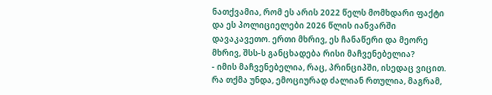ნათქვამია, რომ ეს არის 2022 წელს მომხდარი ფაქტი და ეს პოლიციელები 2026 წლის იანვარში დავაკავეთო. ერთი მხრივ, ეს ჩანაწერი და მეორე მხრივ, შსს-ს განცხადება რისი მაჩვენებელია?
- იმის მაჩვენებელია, რაც, პრინციპში, ისედაც ვიცით. რა თქმა უნდა, ემოციურად ძალიან რთულია, მაგრამ,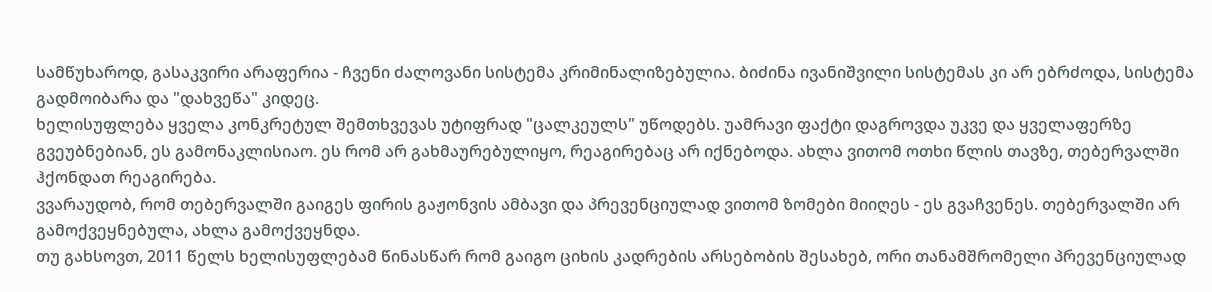სამწუხაროდ, გასაკვირი არაფერია - ჩვენი ძალოვანი სისტემა კრიმინალიზებულია. ბიძინა ივანიშვილი სისტემას კი არ ებრძოდა, სისტემა გადმოიბარა და "დახვეწა" კიდეც.
ხელისუფლება ყველა კონკრეტულ შემთხვევას უტიფრად "ცალკეულს" უწოდებს. უამრავი ფაქტი დაგროვდა უკვე და ყველაფერზე გვეუბნებიან, ეს გამონაკლისიაო. ეს რომ არ გახმაურებულიყო, რეაგირებაც არ იქნებოდა. ახლა ვითომ ოთხი წლის თავზე, თებერვალში ჰქონდათ რეაგირება.
ვვარაუდობ, რომ თებერვალში გაიგეს ფირის გაჟონვის ამბავი და პრევენციულად ვითომ ზომები მიიღეს - ეს გვაჩვენეს. თებერვალში არ გამოქვეყნებულა, ახლა გამოქვეყნდა.
თუ გახსოვთ, 2011 წელს ხელისუფლებამ წინასწარ რომ გაიგო ციხის კადრების არსებობის შესახებ, ორი თანამშრომელი პრევენციულად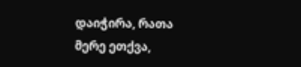დაიჭირა, რათა მერე ეთქვა,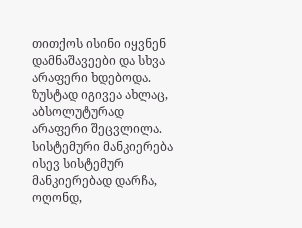თითქოს ისინი იყვნენ დამნაშავეები და სხვა არაფერი ხდებოდა.
ზუსტად იგივეა ახლაც, აბსოლუტურად არაფერი შეცვლილა. სისტემური მანკიერება ისევ სისტემურ მანკიერებად დარჩა, ოღონდ,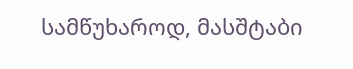სამწუხაროდ, მასშტაბი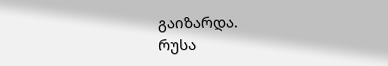გაიზარდა.
რუსა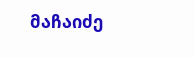მაჩაიძე